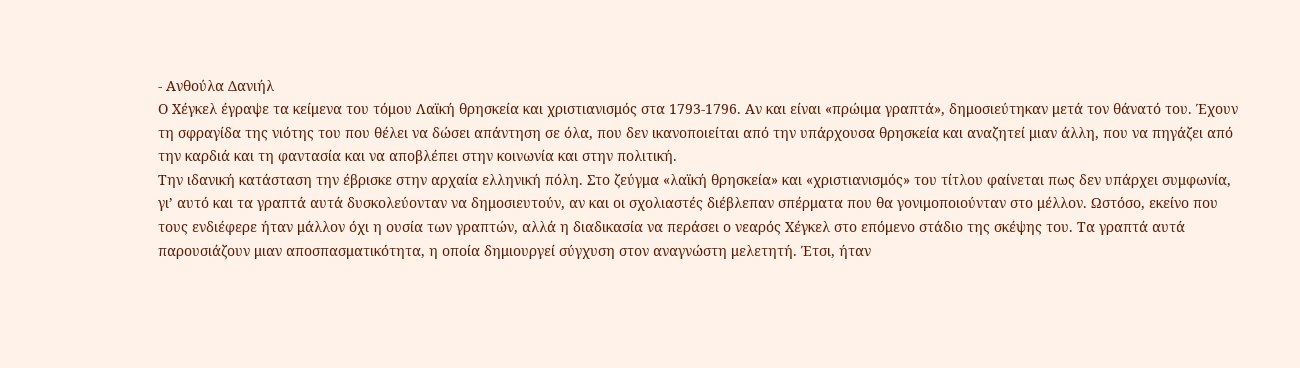- Ανθούλα Δανιήλ
Ο Χέγκελ έγραψε τα κείμενα του τόμου Λαϊκή θρησκεία και χριστιανισμός στα 1793-1796. Αν και είναι «πρώιμα γραπτά», δημοσιεύτηκαν μετά τον θάνατό του. Έχουν τη σφραγίδα της νιότης του που θέλει να δώσει απάντηση σε όλα, που δεν ικανοποιείται από την υπάρχουσα θρησκεία και αναζητεί μιαν άλλη, που να πηγάζει από την καρδιά και τη φαντασία και να αποβλέπει στην κοινωνία και στην πολιτική.
Την ιδανική κατάσταση την έβρισκε στην αρχαία ελληνική πόλη. Στο ζεύγμα «λαϊκή θρησκεία» και «χριστιανισμός» του τίτλου φαίνεται πως δεν υπάρχει συμφωνία, γι’ αυτό και τα γραπτά αυτά δυσκολεύονταν να δημοσιευτούν, αν και οι σχολιαστές διέβλεπαν σπέρματα που θα γονιμοποιούνταν στο μέλλον. Ωστόσο, εκείνο που τους ενδιέφερε ήταν μάλλον όχι η ουσία των γραπτών, αλλά η διαδικασία να περάσει ο νεαρός Χέγκελ στο επόμενο στάδιο της σκέψης του. Τα γραπτά αυτά παρουσιάζουν μιαν αποσπασματικότητα, η οποία δημιουργεί σύγχυση στον αναγνώστη μελετητή. Έτσι, ήταν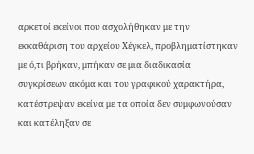αρκετοί εκείνοι που ασχολήθηκαν με την εκκαθάριση του αρχείου Χέγκελ, προβληματίστηκαν με ό,τι βρήκαν, μπήκαν σε μια διαδικασία συγκρίσεων ακόμα και του γραφικού χαρακτήρα, κατέστρεψαν εκείνα με τα οποία δεν συμφωνούσαν και κατέληξαν σε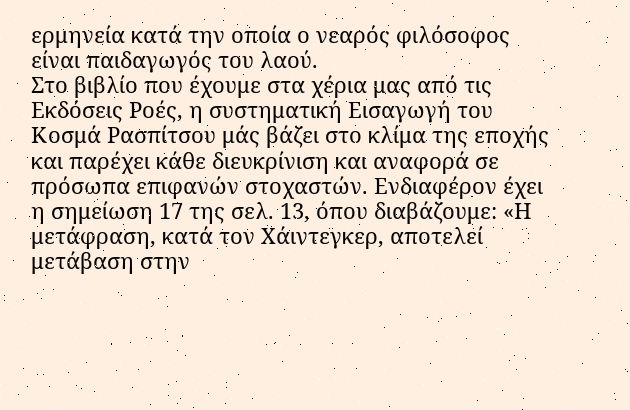ερμηνεία κατά την οποία ο νεαρός φιλόσοφος είναι παιδαγωγός του λαού.
Στο βιβλίο που έχουμε στα χέρια μας από τις Εκδόσεις Ροές, η συστηματική Εισαγωγή του Κοσμά Ρασπίτσου μάς βάζει στο κλίμα της εποχής και παρέχει κάθε διευκρίνιση και αναφορά σε πρόσωπα επιφανών στοχαστών. Ενδιαφέρον έχει η σημείωση 17 της σελ. 13, όπου διαβάζουμε: «Η μετάφραση, κατά τον Χάιντεγκερ, αποτελεί μετάβαση στην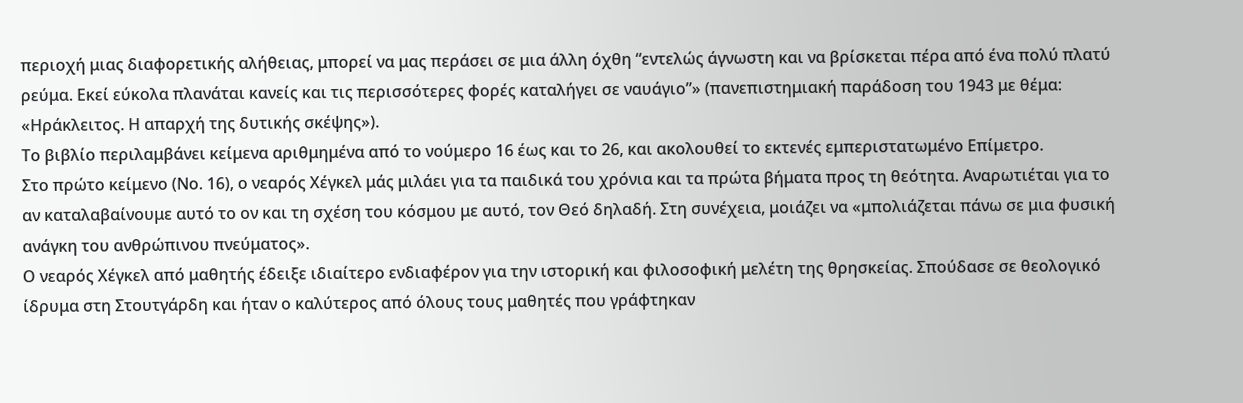περιοχή μιας διαφορετικής αλήθειας, μπορεί να μας περάσει σε μια άλλη όχθη “εντελώς άγνωστη και να βρίσκεται πέρα από ένα πολύ πλατύ ρεύμα. Εκεί εύκολα πλανάται κανείς και τις περισσότερες φορές καταλήγει σε ναυάγιο”» (πανεπιστημιακή παράδοση του 1943 με θέμα: «Ηράκλειτος. Η απαρχή της δυτικής σκέψης»).
Το βιβλίο περιλαμβάνει κείμενα αριθμημένα από το νούμερο 16 έως και το 26, και ακολουθεί το εκτενές εμπεριστατωμένο Επίμετρο.
Στο πρώτο κείμενο (Νο. 16), ο νεαρός Χέγκελ μάς μιλάει για τα παιδικά του χρόνια και τα πρώτα βήματα προς τη θεότητα. Αναρωτιέται για το αν καταλαβαίνουμε αυτό το ον και τη σχέση του κόσμου με αυτό, τον Θεό δηλαδή. Στη συνέχεια, μοιάζει να «μπολιάζεται πάνω σε μια φυσική ανάγκη του ανθρώπινου πνεύματος».
Ο νεαρός Χέγκελ από μαθητής έδειξε ιδιαίτερο ενδιαφέρον για την ιστορική και φιλοσοφική μελέτη της θρησκείας. Σπούδασε σε θεολογικό ίδρυμα στη Στουτγάρδη και ήταν ο καλύτερος από όλους τους μαθητές που γράφτηκαν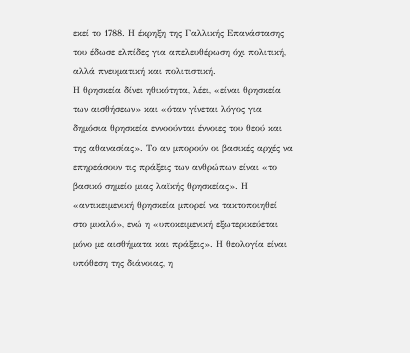εκεί το 1788. Η έκρηξη της Γαλλικής Επανάστασης του έδωσε ελπίδες για απελευθέρωση όχι πολιτική, αλλά πνευματική και πολιτιστική.
Η θρησκεία δίνει ηθικότητα, λέει, «είναι θρησκεία των αισθήσεων» και «όταν γίνεται λόγος για δημόσια θρησκεία εννοούνται έννοιες του θεού και της αθανασίας». Το αν μπορούν οι βασικές αρχές να επηρεάσουν τις πράξεις των ανθρώπων είναι «το βασικό σημείο μιας λαϊκής θρησκείας». Η «αντικειμενική θρησκεία μπορεί να τακτοποιηθεί στο μυαλό», ενώ η «υποκειμενική εξωτερικεύεται μόνο με αισθήματα και πράξεις». Η θεολογία είναι υπόθεση της διάνοιας, η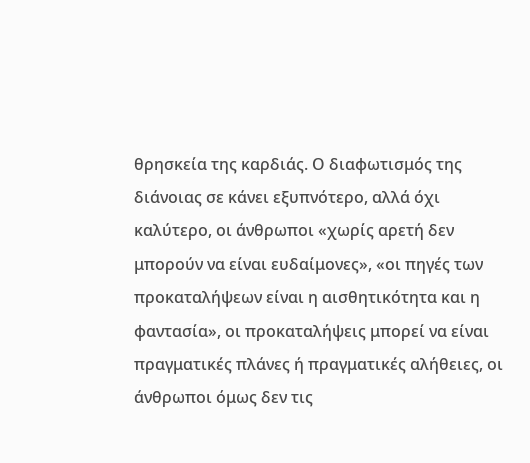θρησκεία της καρδιάς. Ο διαφωτισμός της διάνοιας σε κάνει εξυπνότερο, αλλά όχι καλύτερο, οι άνθρωποι «χωρίς αρετή δεν μπορούν να είναι ευδαίμονες», «οι πηγές των προκαταλήψεων είναι η αισθητικότητα και η φαντασία», οι προκαταλήψεις μπορεί να είναι πραγματικές πλάνες ή πραγματικές αλήθειες, οι άνθρωποι όμως δεν τις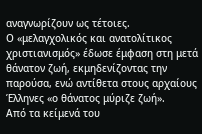αναγνωρίζουν ως τέτοιες.
Ο «μελαγχολικός και ανατολίτικος χριστιανισμός» έδωσε έμφαση στη μετά θάνατον ζωή, εκμηδενίζοντας την παρούσα, ενώ αντίθετα στους αρχαίους Έλληνες «ο θάνατος μύριζε ζωή».
Από τα κείμενά του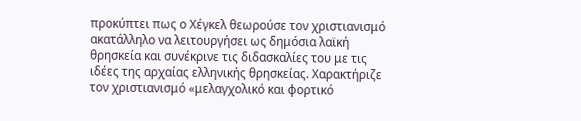προκύπτει πως ο Χέγκελ θεωρούσε τον χριστιανισμό ακατάλληλο να λειτουργήσει ως δημόσια λαϊκή θρησκεία και συνέκρινε τις διδασκαλίες του με τις ιδέες της αρχαίας ελληνικής θρησκείας. Χαρακτήριζε τον χριστιανισμό «μελαγχολικό και φορτικό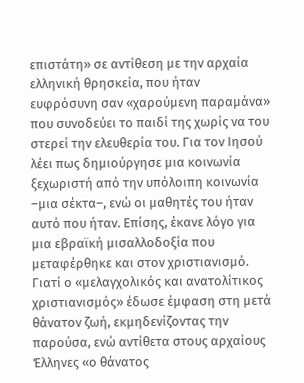επιστάτη» σε αντίθεση με την αρχαία ελληνική θρησκεία, που ήταν ευφρόσυνη σαν «χαρούμενη παραμάνα» που συνοδεύει το παιδί της χωρίς να του στερεί την ελευθερία του. Για τον Ιησού λέει πως δημιούργησε μια κοινωνία ξεχωριστή από την υπόλοιπη κοινωνία –μια σέκτα–, ενώ οι μαθητές του ήταν αυτό που ήταν. Επίσης, έκανε λόγο για μια εβραϊκή μισαλλοδοξία που μεταφέρθηκε και στον χριστιανισμό. Γιατί ο «μελαγχολικός και ανατολίτικος χριστιανισμός» έδωσε έμφαση στη μετά θάνατον ζωή, εκμηδενίζοντας την παρούσα, ενώ αντίθετα στους αρχαίους Έλληνες «ο θάνατος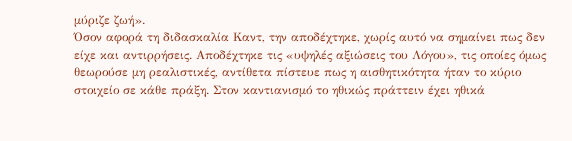μύριζε ζωή».
Όσον αφορά τη διδασκαλία Καντ, την αποδέχτηκε, χωρίς αυτό να σημαίνει πως δεν είχε και αντιρρήσεις. Αποδέχτηκε τις «υψηλές αξιώσεις του Λόγου», τις οποίες όμως θεωρούσε μη ρεαλιστικές, αντίθετα πίστευε πως η αισθητικότητα ήταν το κύριο στοιχείο σε κάθε πράξη. Στον καντιανισμό το ηθικώς πράττειν έχει ηθικά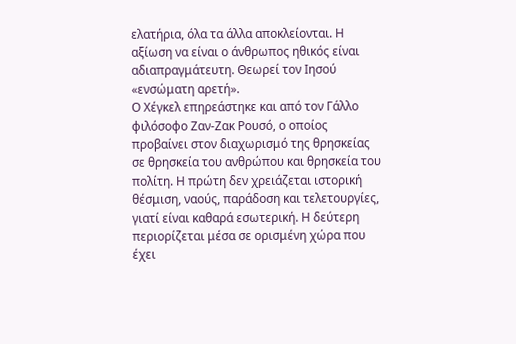ελατήρια, όλα τα άλλα αποκλείονται. Η αξίωση να είναι ο άνθρωπος ηθικός είναι αδιαπραγμάτευτη. Θεωρεί τον Ιησού «ενσώματη αρετή».
Ο Χέγκελ επηρεάστηκε και από τον Γάλλο φιλόσοφο Ζαν-Ζακ Ρουσό, ο οποίος προβαίνει στον διαχωρισμό της θρησκείας σε θρησκεία του ανθρώπου και θρησκεία του πολίτη. Η πρώτη δεν χρειάζεται ιστορική θέσμιση, ναούς, παράδοση και τελετουργίες, γιατί είναι καθαρά εσωτερική. Η δεύτερη περιορίζεται μέσα σε ορισμένη χώρα που έχει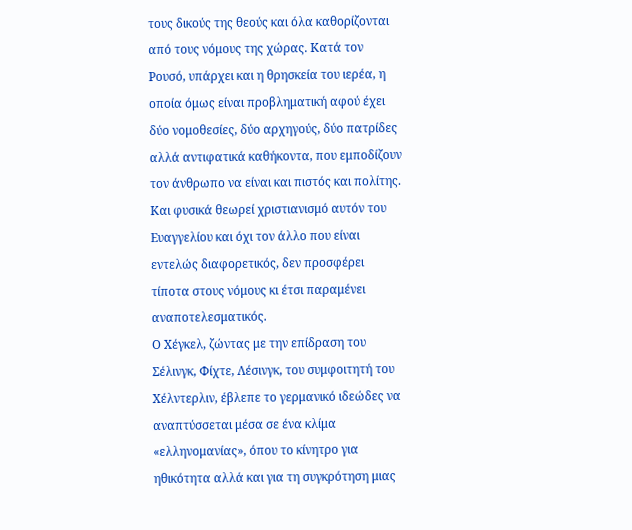τους δικούς της θεούς και όλα καθορίζονται από τους νόμους της χώρας. Κατά τον Ρουσό, υπάρχει και η θρησκεία του ιερέα, η οποία όμως είναι προβληματική αφού έχει δύο νομοθεσίες, δύο αρχηγούς, δύο πατρίδες αλλά αντιφατικά καθήκοντα, που εμποδίζουν τον άνθρωπο να είναι και πιστός και πολίτης. Και φυσικά θεωρεί χριστιανισμό αυτόν του Ευαγγελίου και όχι τον άλλο που είναι εντελώς διαφορετικός, δεν προσφέρει τίποτα στους νόμους κι έτσι παραμένει αναποτελεσματικός.
Ο Χέγκελ, ζώντας με την επίδραση του Σέλινγκ, Φίχτε, Λέσινγκ, του συμφοιτητή του Χέλντερλιν, έβλεπε το γερμανικό ιδεώδες να αναπτύσσεται μέσα σε ένα κλίμα «ελληνομανίας», όπου το κίνητρο για ηθικότητα αλλά και για τη συγκρότηση μιας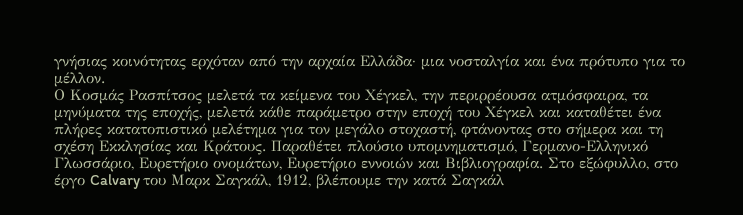γνήσιας κοινότητας ερχόταν από την αρχαία Ελλάδα· μια νοσταλγία και ένα πρότυπο για το μέλλον.
Ο Κοσμάς Ρασπίτσος μελετά τα κείμενα του Χέγκελ, την περιρρέουσα ατμόσφαιρα, τα μηνύματα της εποχής, μελετά κάθε παράμετρο στην εποχή του Χέγκελ και καταθέτει ένα πλήρες κατατοπιστικό μελέτημα για τον μεγάλο στοχαστή, φτάνοντας στο σήμερα και τη σχέση Εκκλησίας και Κράτους. Παραθέτει πλούσιο υπομνηματισμό, Γερμανο-Ελληνικό Γλωσσάριο, Ευρετήριο ονομάτων, Ευρετήριο εννοιών και Βιβλιογραφία. Στο εξώφυλλο, στο έργο Calvary του Μαρκ Σαγκάλ, 1912, βλέπουμε την κατά Σαγκάλ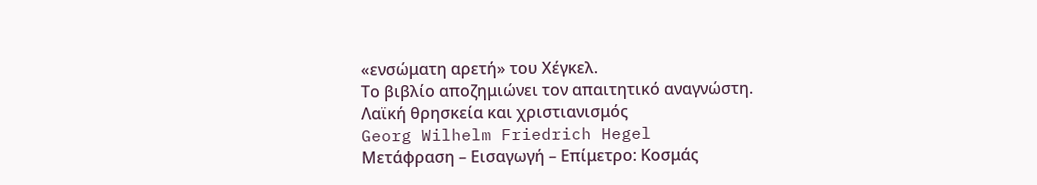«ενσώματη αρετή» του Χέγκελ.
Το βιβλίο αποζημιώνει τον απαιτητικό αναγνώστη.
Λαϊκή θρησκεία και χριστιανισμός
Georg Wilhelm Friedrich Hegel
Μετάφραση – Εισαγωγή – Επίμετρο: Κοσμάς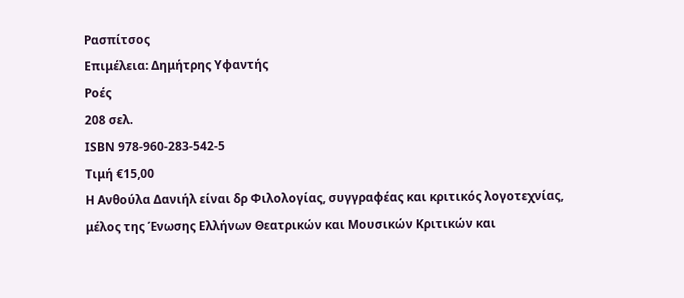Ρασπίτσος
Επιμέλεια: Δημήτρης Υφαντής
Ροές
208 σελ.
ISBN 978-960-283-542-5
Τιμή €15,00
Η Ανθούλα Δανιήλ είναι δρ Φιλολογίας, συγγραφέας και κριτικός λογοτεχνίας, μέλος της Ένωσης Ελλήνων Θεατρικών και Μουσικών Κριτικών και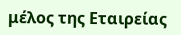μέλος της Εταιρείας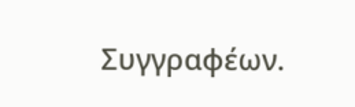Συγγραφέων.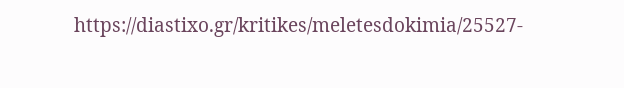https://diastixo.gr/kritikes/meletesdokimia/25527-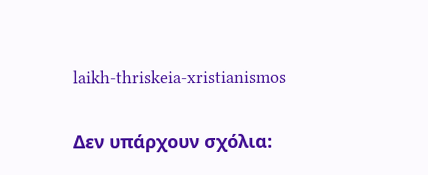laikh-thriskeia-xristianismos


Δεν υπάρχουν σχόλια: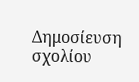Δημοσίευση σχολίου